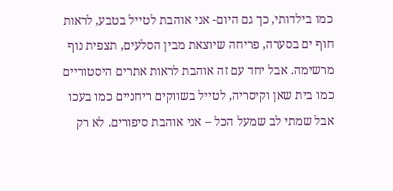כמו בילדותי, כך גם היום- אני אוהבת לטייל בטבע, לראות חוף ים בסערה, פריחה שיוצאת מבין הסלעים, תצפית נוף מרשימה. אבל יחד עם זה אוהבת לראות אתרים היסטוריים כמו בית שאן וקיסריה, לטייל בשווקים ריחניים כמו בעכו אבל שמתי לב שמעל הכל – אני אוהבת סיפורים. לא רק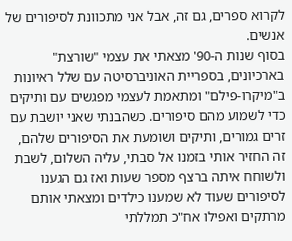לקרוא ספרים, גם זה, אבל אני מתכוונת לסיפורים של אנשים.
בסוף שנות ה-90' מצאתי את עצמי "שורצת" בארכיונים, בספריית האוניברסיטה עם שלל ראיונות ב"מיקרו-פילם" ומתאמת לעצמי מפגשים עם ותיקים כדי לשמוע מהם סיפורים. כשהבנתי שאני יושבת עם זרים גמורים, ותיקים ושומעת את הסיפורים שלהם, זה החזיר אותי בזמנו אל סבתי, עליה השלום, לשבת ולשוחח איתה ברצף מספר שעות ואז גם הגענו לסיפורים שעוד לא שמענו כילדים ומצאתי אותם מרתקים ואפילו אח"כ תמללתי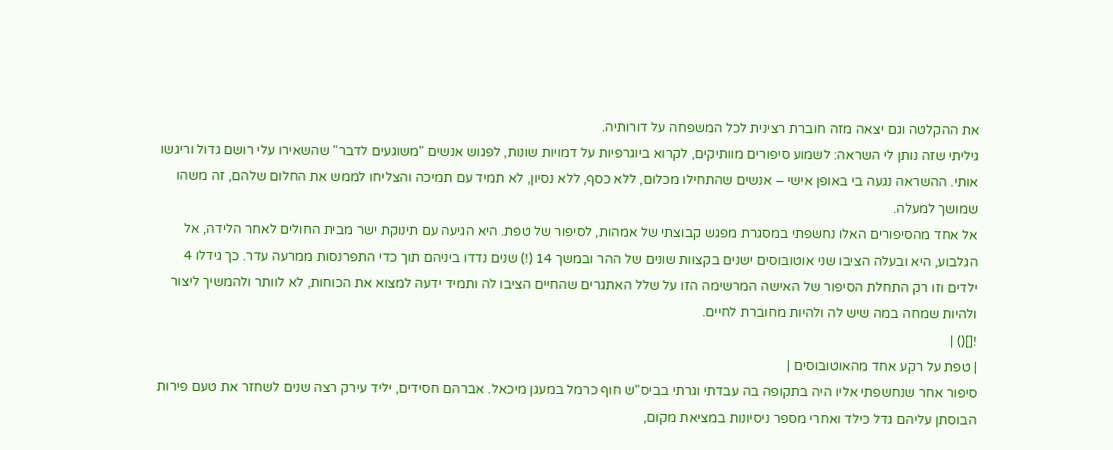את ההקלטה וגם יצאה מזה חוברת רצינית לכל המשפחה על דורותיה.
גיליתי שזה נותן לי השראה: לשמוע סיפורים מוותיקים, לקרוא ביוגרפיות על דמויות שונות, לפגוש אנשים "משוגעים לדבר" שהשאירו עלי רושם גדול וריגשו אותי. ההשראה נגעה בי באופן אישי – אנשים שהתחילו מכלום, ללא כסף, ללא נסיון, לא תמיד עם תמיכה והצליחו לממש את החלום שלהם, זה משהו שמושך למעלה.
אל אחד מהסיפורים האלו נחשפתי במסגרת מפגש קבוצתי של אמהות, לסיפור של טפת. היא הגיעה עם תינוקת ישר מבית החולים לאחר הלידה, אל הגלבוע, היא ובעלה הציבו שני אוטובוסים ישנים בקצוות שונים של ההר ובמשך 14 (!) שנים נדדו ביניהם תוך כדי התפרנסות ממרעה עדר. כך גידלו 4 ילדים וזו רק התחלת הסיפור של האישה המרשימה הזו על שלל האתגרים שהחיים הציבו לה ותמיד ידעה למצוא את הכוחות, לא לוותר ולהמשיך ליצור ולהיות שמחה במה שיש לה ולהיות מחוברת לחיים.
![]() |
| טפת על רקע אחד מהאוטובוסים |
סיפור אחר שנחשפתי אליו היה בתקופה בה עבדתי וגרתי בביס"ש חוף כרמל במעגן מיכאל. אברהם חסידים, יליד עירק רצה שנים לשחזר את טעם פירות הבוסתן עליהם גדל כילד ואחרי מספר ניסיונות במציאת מקום,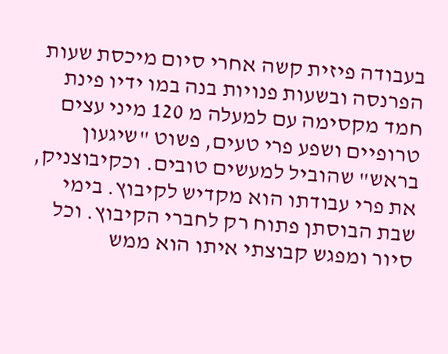בעבודה פיזית קשה אחרי סיום מיכסת שעות הפרנסה ובשעות פנויות בנה במו ידיו פינת חמד מקסימה עם למעלה מ 120 מיני עצים טרופיים ושפע פרי טעים, פשוט "שיגעון בראש" שהוביל למעשים טובים. וכקיבוצניק, את פרי עבודתו הוא מקדיש לקיבוץ. בימי שבת הבוסתן פתוח רק לחברי הקיבוץ. וכל סיור ומפגש קבוצתי איתו הוא ממש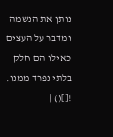נותן את הנשמה ומדבר על העצים כאילו הם חלק בלתי נפרד ממנו.
![]() |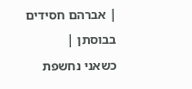| אברהם חסידים בבוסתן |
כשאני נחשפת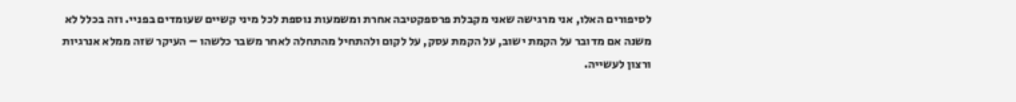לסיפורים האלו, אני מרגישה שאני מקבלת פרספקטיבה אחרת ומשמעות נוספת לכל מיני קשיים שעומדים בפניי. וזה בכלל לא משנה אם מדובר על הקמת ישוב, על הקמת עסק, על לקום ולהתחיל מהתחלה לאחר משבר כלשהו – העיקר שזה ממלא אנרגיות ורצון לעשייה.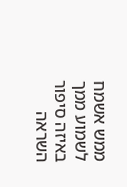ממש אשמח לשמוע ממך באיזה סיפור השראה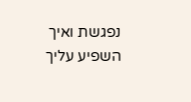נפגשת ואיך השפיע עליך